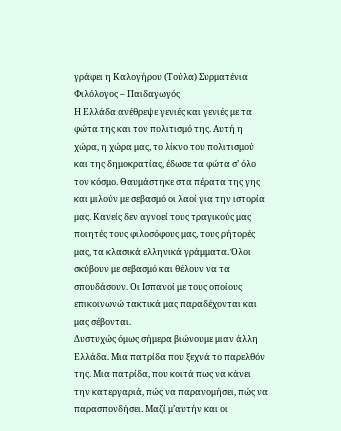γράφει η Καλογήρου (Τούλα) Συρματένια
Φιλόλογος – Παιδαγωγός
Η Ελλάδα ανέθρεψε γενιές και γενιές με τα φώτα της και τον πολιτισμό της. Αυτή η χώρα, η χώρα μας, το λίκνο του πολιτισμού και της δημοκρατίας, έδωσε τα φώτα σ’ όλο τον κόσμο. Θαυμάστηκε στα πέρατα της γης και μιλούν με σεβασμό οι λαοί για την ιστορία μας. Κανείς δεν αγνοεί τους τραγικούς μας ποιητές τους φιλοσόφους μας, τους ρήτορές μας, τα κλασικά ελληνικά γράμματα. Όλοι σκύβουν με σεβασμό και θέλουν να τα σπουδάσουν. Οι Ισπανοί με τους οποίους επικοινωνώ τακτικά μας παραδέχονται και μας σέβονται.
Δυστυχώς όμως σήμερα βιώνουμε μιαν άλλη Ελλάδα. Μια πατρίδα που ξεχνά το παρελθόν της. Μια πατρίδα, που κοιτά πως να κάνει την κατεργαριά, πώς να παρανομήσει, πώς να παρασπονδήσει. Μαζί μ’αυτήν και οι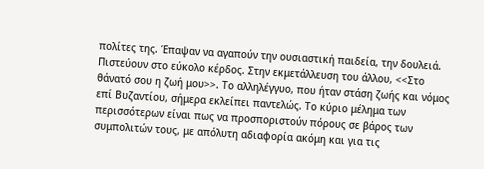πολίτες της. Έπαψαν να αγαπούν την ουσιαστική παιδεία, την δουλειά. Πιστεύουν στο εύκολο κέρδος. Στην εκμετάλλευση του άλλου, <<Στο θάνατό σου η ζωή μου>>. Το αλληλέγγυο, που ήταν στάση ζωής και νόμος επί Βυζαντίου, σήμερα εκλείπει παντελώς. Το κύριο μέλημα των περισσότερων είναι πως να προσποριστούν πόρους σε βάρος των συμπολιτών τους, με απόλυτη αδιαφορία ακόμη και για τις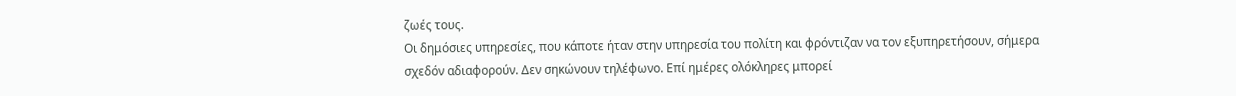ζωές τους.
Οι δημόσιες υπηρεσίες, που κάποτε ήταν στην υπηρεσία του πολίτη και φρόντιζαν να τον εξυπηρετήσουν, σήμερα σχεδόν αδιαφορούν. Δεν σηκώνουν τηλέφωνο. Επί ημέρες ολόκληρες μπορεί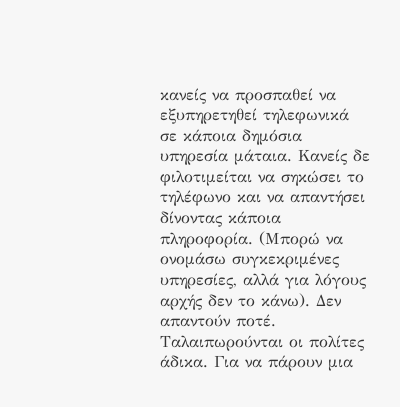κανείς να προσπαθεί να εξυπηρετηθεί τηλεφωνικά σε κάποια δημόσια υπηρεσία μάταια. Κανείς δε φιλοτιμείται να σηκώσει το τηλέφωνο και να απαντήσει δίνοντας κάποια πληροφορία. (Μπορώ να ονομάσω συγκεκριμένες υπηρεσίες, αλλά για λόγους αρχής δεν το κάνω). Δεν απαντούν ποτέ. Ταλαιπωρούνται οι πολίτες άδικα. Για να πάρουν μια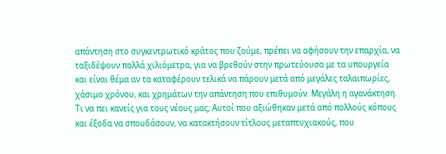απάντηση στο συγκεντρωτικό κράτος που ζούμε, πρέπει να αφήσουν την επαρχία, να ταξιδέψουν πολλά χιλιόμετρα, για να βρεθούν στην πρωτεύουσα με τα υπουργεία και είναι θέμα αν τα καταφέρουν τελικά να πάρουν μετά από μεγάλες ταλαιπωρίες, χάσιμο χρόνου, και χρημάτων την απάντηση που επιθυμούν. Μεγάλη η αγανάκτηση.
Τι να πει κανείς για τους νέους μας; Αυτοί που αξιώθηκαν μετά από πολλούς κόπους και έξοδα να σπουδάσουν, να κατακτήσουν τίτλους μεταπτυχιακούς, που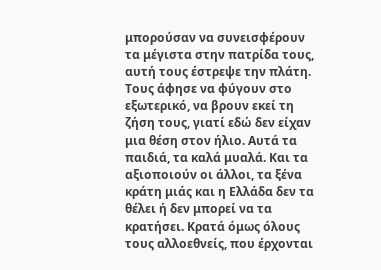μπορούσαν να συνεισφέρουν τα μέγιστα στην πατρίδα τους, αυτή τους έστρεψε την πλάτη. Τους άφησε να φύγουν στο εξωτερικό, να βρουν εκεί τη ζήση τους, γιατί εδώ δεν είχαν μια θέση στον ήλιο. Αυτά τα παιδιά, τα καλά μυαλά. Και τα αξιοποιούν οι άλλοι, τα ξένα κράτη μιάς και η Ελλάδα δεν τα θέλει ή δεν μπορεί να τα κρατήσει. Κρατά όμως όλους τους αλλοεθνείς, που έρχονται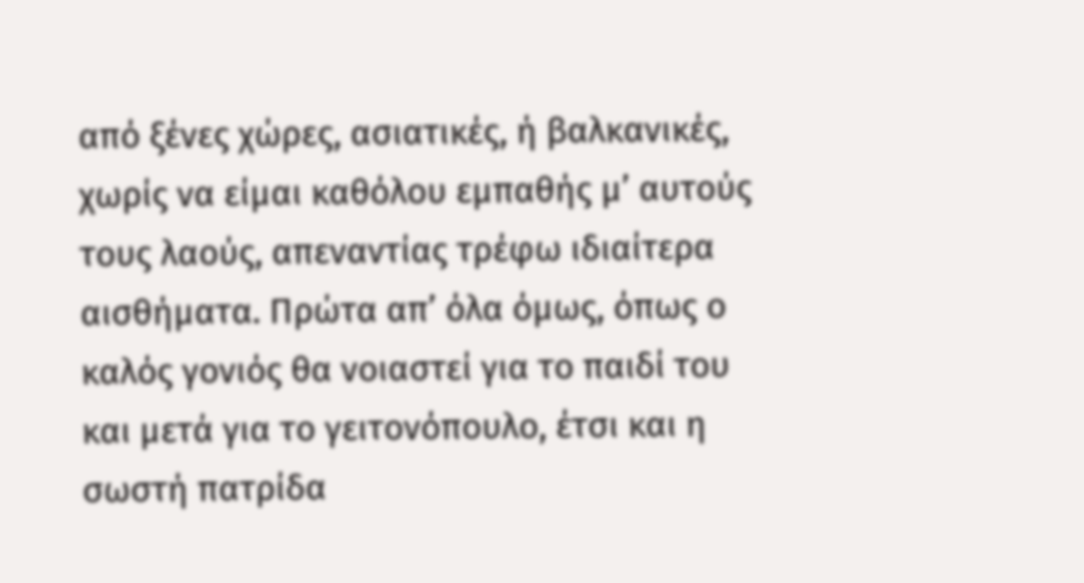από ξένες χώρες, ασιατικές, ή βαλκανικές, χωρίς να είμαι καθόλου εμπαθής μ’ αυτούς τους λαούς, απεναντίας τρέφω ιδιαίτερα αισθήματα. Πρώτα απ’ όλα όμως, όπως ο καλός γονιός θα νοιαστεί για το παιδί του και μετά για το γειτονόπουλο, έτσι και η σωστή πατρίδα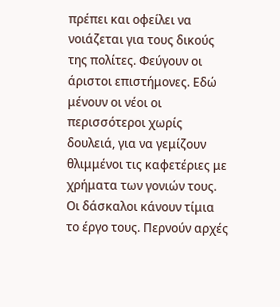πρέπει και οφείλει να νοιάζεται για τους δικούς της πολίτες. Φεύγουν οι άριστοι επιστήμονες. Εδώ μένουν οι νέοι οι περισσότεροι χωρίς δουλειά, για να γεμίζουν θλιμμένοι τις καφετέριες με χρήματα των γονιών τους.
Οι δάσκαλοι κάνουν τίμια το έργο τους. Περνούν αρχές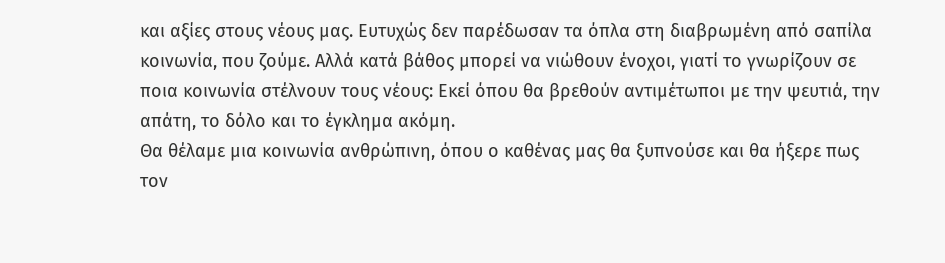και αξίες στους νέους μας. Ευτυχώς δεν παρέδωσαν τα όπλα στη διαβρωμένη από σαπίλα κοινωνία, που ζούμε. Αλλά κατά βάθος μπορεί να νιώθουν ένοχοι, γιατί το γνωρίζουν σε ποια κοινωνία στέλνουν τους νέους: Εκεί όπου θα βρεθούν αντιμέτωποι με την ψευτιά, την απάτη, το δόλο και το έγκλημα ακόμη.
Θα θέλαμε μια κοινωνία ανθρώπινη, όπου ο καθένας μας θα ξυπνούσε και θα ήξερε πως τον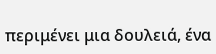περιμένει μια δουλειά, ένα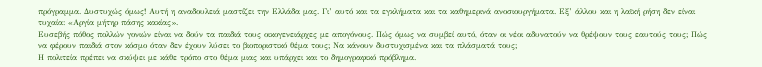πρόγραμμα. Δυστυχώς όμως! Αυτή η αναδουλειά μαστίζει την Ελλάδα μας. Γι’ αυτό και τα εγκλήματα και τα καθημερινά ανοσιουργήματα. Εξ’ άλλου και η λαϊκή ρήση δεν είναι τυχαία: «Αργία μήτηρ πάσης κακίας».
Ευσεβής πόθος πολλών γονιών είναι να δούν τα παιδιά τους οικογενειάρχες με απογόνους. Πώς όμως να συμβεί αυτό, όταν οι νέοι αδυνατούν να θρέψουν τους εαυτούς τους; Πώς να φέρουν παιδιά στον κόσμο όταν δεν έχουν λύσει το βιοποριστικό θέμα τους; Να κάνουν δυστυχισμένα και τα πλάσματά τους;
Η πολιτεία πρέπει να σκύψει με κάθε τρόπο στο θέμα μιας και υπάρχει και το δημογραφικό πρόβλημα.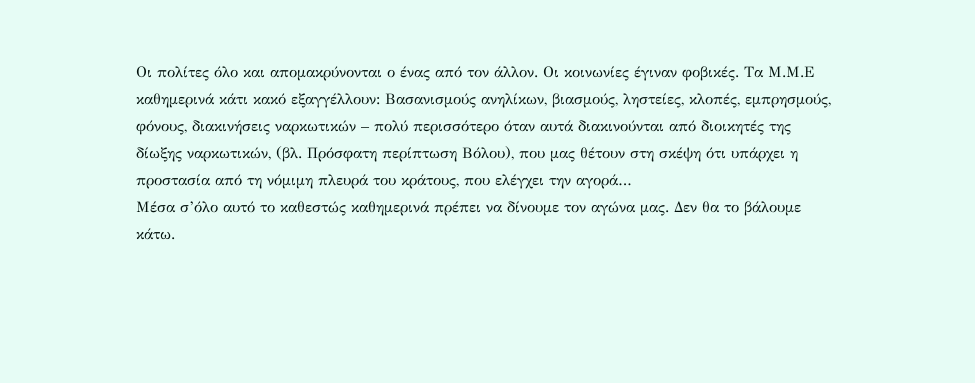Οι πολίτες όλο και απομακρύνονται ο ένας από τον άλλον. Οι κοινωνίες έγιναν φοβικές. Τα Μ.Μ.Ε καθημερινά κάτι κακό εξαγγέλλουν: Βασανισμούς ανηλίκων, βιασμούς, ληστείες, κλοπές, εμπρησμούς, φόνους, διακινήσεις ναρκωτικών – πολύ περισσότερο όταν αυτά διακινούνται από διοικητές της δίωξης ναρκωτικών, (βλ. Πρόσφατη περίπτωση Βόλου), που μας θέτουν στη σκέψη ότι υπάρχει η προστασία από τη νόμιμη πλευρά του κράτους, που ελέγχει την αγορά…
Μέσα σ’όλο αυτό το καθεστώς καθημερινά πρέπει να δίνουμε τον αγώνα μας. Δεν θα το βάλουμε κάτω.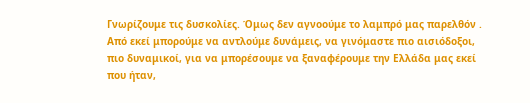Γνωρίζουμε τις δυσκολίες. Όμως δεν αγνοούμε το λαμπρό μας παρελθόν . Από εκεί μπορούμε να αντλούμε δυνάμεις, να γινόμαστε πιο αισιόδοξοι, πιο δυναμικοί, για να μπορέσουμε να ξαναφέρουμε την Ελλάδα μας εκεί που ήταν,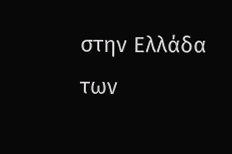στην Ελλάδα των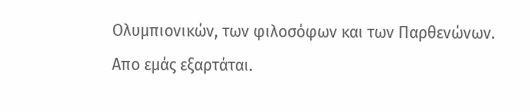Ολυμπιονικών, των φιλοσόφων και των Παρθενώνων.
Απο εμάς εξαρτάται.